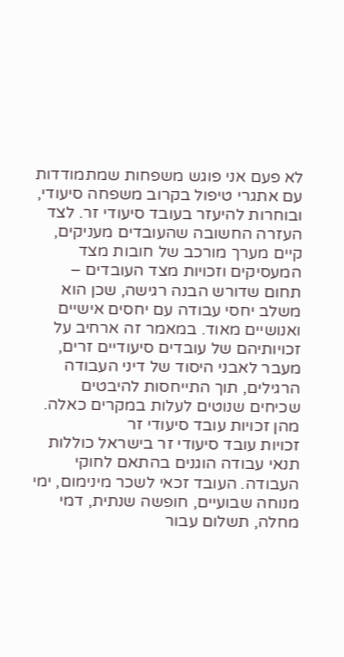לא פעם אני פוגש משפחות שמתמודדות עם אתגרי טיפול בקרוב משפחה סיעודי, ובוחרות להיעזר בעובד סיעודי זר. לצד העזרה החשובה שהעובדים מעניקים, קיים מערך מורכב של חובות מצד המעסיקים וזכויות מצד העובדים – תחום שדורש הבנה רגישה, שכן הוא משלב יחסי עבודה עם יחסים אישיים ואנושיים מאוד. במאמר זה ארחיב על זכויותיהם של עובדים סיעודיים זרים, מעבר לאבני היסוד של דיני העבודה הרגילים, תוך התייחסות להיבטים שכיחים שנוטים לעלות במקרים כאלה.
מהן זכויות עובד סיעודי זר
זכויות עובד סיעודי זר בישראל כוללות תנאי עבודה הוגנים בהתאם לחוקי העבודה. העובד זכאי לשכר מינימום, ימי מנוחה שבועיים, חופשה שנתית, דמי מחלה, תשלום עבור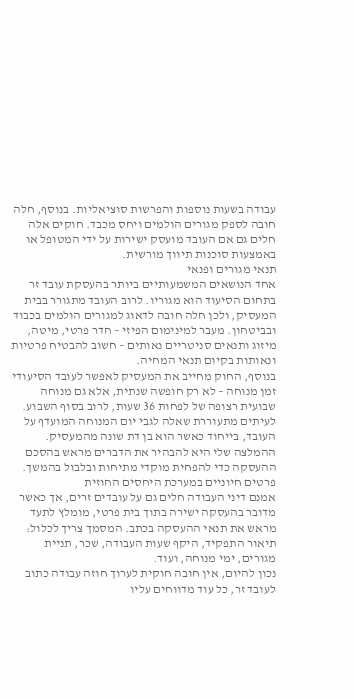עבודה בשעות נוספות והפרשות סוציאליות. בנוסף, חלה חובה לספק מגורים הולמים ויחס מכבד. חוקים אלה חלים גם אם העובד מועסק ישירות על ידי המטופל או באמצעות סוכנות תיווך מורשית.
תנאי מגורים ופנאי
אחד הנושאים המשמעותיים ביותר בהעסקת עובד זר בתחום הסיעוד הוא מגוריו. לרוב העובד מתגורר בבית המעסיק, ולכן חלה חובה לדאוג למגורים הולמים בכבוד ובביטחון. מעבר למינימום הפיזי – חדר פרטי, מיטה, מיזוג ותנאים סניטריים נאותים – חשוב להבטיח פרטיות ונאותות בקיום תנאי המחיה.
בנוסף, החוק מחייב את המעסיק לאפשר לעובד הסיעודי זמן מנוחה – לא רק חופשה שנתית, אלא גם מנוחה שבועית רצופה של לפחות 36 שעות, לרוב בסוף השבוע. לעיתים מתעוררת שאלה לגבי יום המנוחה המועדף על העובד, בייחוד כאשר הוא בן דת שונה מהמעסיק. ההמלצה שלי היא להבהיר את הדברים מראש בהסכם ההעסקה כדי להפחית מוקדי מתיחות ובלבול בהמשך.
פרטים חיוניים במערכת היחסים החוזית
אמנם דיני העבודה חלים גם על עובדים זרים, אך כאשר מדובר בהעסקה ישירה בתוך בית פרטי, מומלץ לתעד מראש את תנאי ההעסקה בכתב. המסמך צריך לכלול: תיאור התפקיד, היקף שעות העבודה, שכר, תניית מגורים, ימי מנוחה, ועוד.
נכון להיום, אין חובה חוקית לערוך חוזה עבודה כתוב לעובד זר, כל עוד מדווחים עליו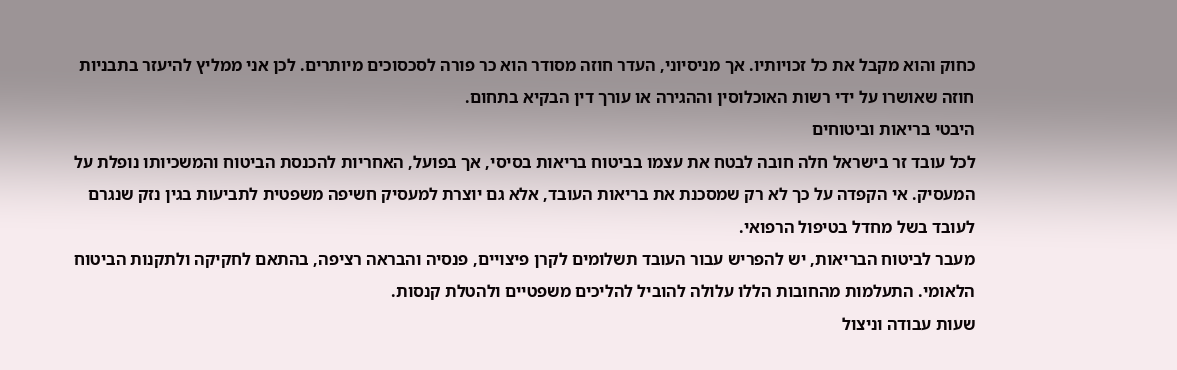כחוק והוא מקבל את כל זכויותיו. אך מניסיוני, העדר חוזה מסודר הוא כר פורה לסכסוכים מיותרים. לכן אני ממליץ להיעזר בתבניות חוזה שאושרו על ידי רשות האוכלוסין וההגירה או עורך דין הבקיא בתחום.
היבטי בריאות וביטוחים
לכל עובד זר בישראל חלה חובה לבטח את עצמו בביטוח בריאות בסיסי, אך בפועל, האחריות להכנסת הביטוח והמשכיותו נופלת על המעסיק. אי הקפדה על כך לא רק שמסכנת את בריאות העובד, אלא גם יוצרת למעסיק חשיפה משפטית לתביעות בגין נזק שנגרם לעובד בשל מחדל בטיפול הרפואי.
מעבר לביטוח הבריאות, יש להפריש עבור העובד תשלומים לקרן פיצויים, פנסיה והבראה רציפה, בהתאם לחקיקה ולתקנות הביטוח הלאומי. התעלמות מהחובות הללו עלולה להוביל להליכים משפטיים ולהטלת קנסות.
שעות עבודה וניצול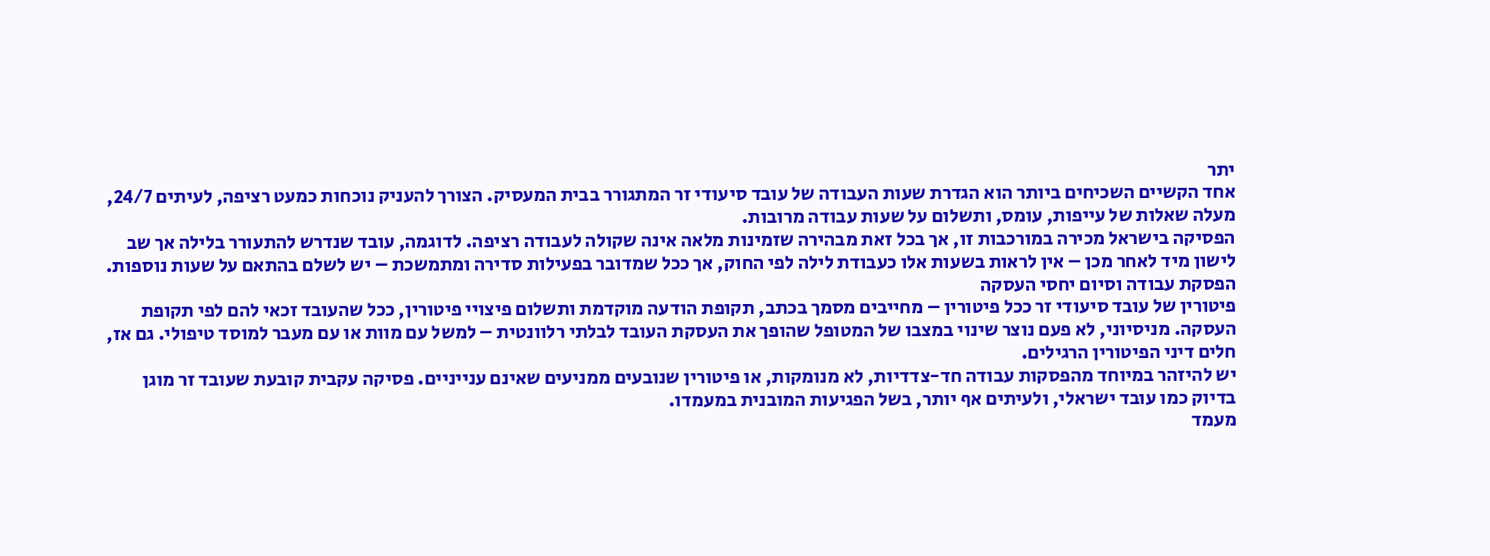יתר
אחד הקשיים השכיחים ביותר הוא הגדרת שעות העבודה של עובד סיעודי זר המתגורר בבית המעסיק. הצורך להעניק נוכחות כמעט רציפה, לעיתים 24/7, מעלה שאלות של עייפות, עומס, ותשלום על שעות עבודה מרובות.
הפסיקה בישראל מכירה במורכבות זו, אך בכל זאת מבהירה שזמינות מלאה אינה שקולה לעבודה רציפה. לדוגמה, עובד שנדרש להתעורר בלילה אך שב לישון מיד לאחר מכן – אין לראות בשעות אלו כעבודת לילה לפי החוק, אך ככל שמדובר בפעילות סדירה ומתמשכת – יש לשלם בהתאם על שעות נוספות.
הפסקת עבודה וסיום יחסי העסקה
פיטורין של עובד סיעודי זר ככל פיטורין – מחייבים מסמך בכתב, תקופת הודעה מוקדמת ותשלום פיצויי פיטורין, ככל שהעובד זכאי להם לפי תקופת העסקה. מניסיוני, לא פעם נוצר שינוי במצבו של המטופל שהופך את העסקת העובד לבלתי רלוונטית – למשל עם מוות או עם מעבר למוסד טיפולי. גם אז, חלים דיני הפיטורין הרגילים.
יש להיזהר במיוחד מהפסקות עבודה חד-צדדיות, לא מנומקות, או פיטורין שנובעים ממניעים שאינם ענייניים. פסיקה עקבית קובעת שעובד זר מוגן בדיוק כמו עובד ישראלי, ולעיתים אף יותר, בשל הפגיעות המובנית במעמדו.
מעמד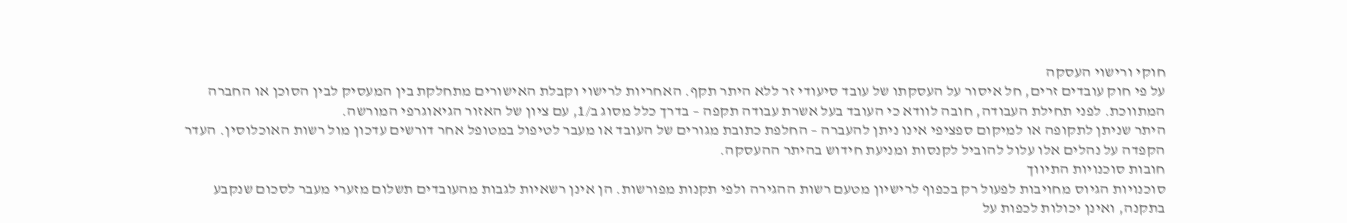חוקי ורישוי העסקה
על פי חוק עובדים זרים, חל איסור על העסקתו של עובד סיעודי זר ללא היתר תקף. האחריות לרישוי וקבלת האישורים מתחלקת בין המעסיק לבין הסוכן או החברה המתווכת. לפני תחילת העבודה, חובה לוודא כי העובד בעל אשרת עבודה תקפה – בדרך כלל מסוג ב/1, עם ציון של האזור הגיאוגרפי המורשה.
היתר שניתן לתקופה או למיקום ספציפי אינו ניתן להעברה – החלפת כתובת מגורים של העובד או מעבר לטיפול במטופל אחר דורשים עדכון מול רשות האוכלוסין. העדר הקפדה על נהלים אלו עלול להוביל לקנסות ומניעת חידוש בהיתר ההעסקה.
חובות סוכנויות התיווך
סוכנויות הגיוס מחויבות לפעול רק בכפוף לרישיון מטעם רשות ההגירה ולפי תקנות מפורשות. הן אינן רשאיות לגבות מהעובדים תשלום מזערי מעבר לסכום שנקבע בתקנה, ואינן יכולות לכפות על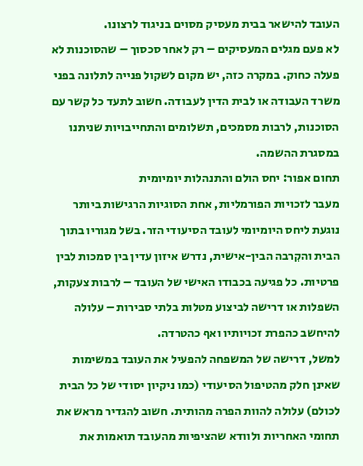העובד להישאר בבית מעסיק מסוים בניגוד לרצונו.
לא פעם מגלים המעסיקים – רק לאחר סכסוך – שהסוכנות לא פעלה כחוק. במקרה כזה, יש מקום לשקול פנייה לתלונה בפני משרד העבודה או לבית הדין לעבודה. חשוב לתעד כל קשר עם הסוכנות, לרבות מסמכים, תשלומים והתחייבויות שניתנו במסגרת ההשמה.
תחום אפור: יחס הולם והתנהלות יומיומית
מעבר לזכויות הפורמליות, אחת הסוגיות הרגישות ביותר נוגעת ליחס היומיומי לעובד הסיעודי הזר. בשל מגוריו בתוך הבית והקִרבה הבין-אישית, נדרש איזון עדין בין סמכות לבין פרטיות. כל פגיעה בכבודו האישי של העובד – לרבות צעקות, השפלות או דרישה לביצוע מטלות בלתי סבירות – עלולה להיחשב כהפרת זכויותיו ואף כהטרדה.
למשל, דרישה של המשפחה להפעיל את העובד במשימות שאינן חלק מהטיפול הסיעודי (כמו ניקיון יסודי של כל הבית לכולם) עלולה להוות הפרה מהותית. חשוב להגדיר מראש את תחומי האחריות ולוודא שהציפיות מהעובד תואמות את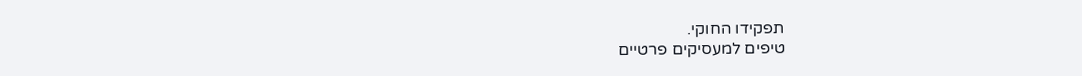תפקידו החוקי.
טיפים למעסיקים פרטיים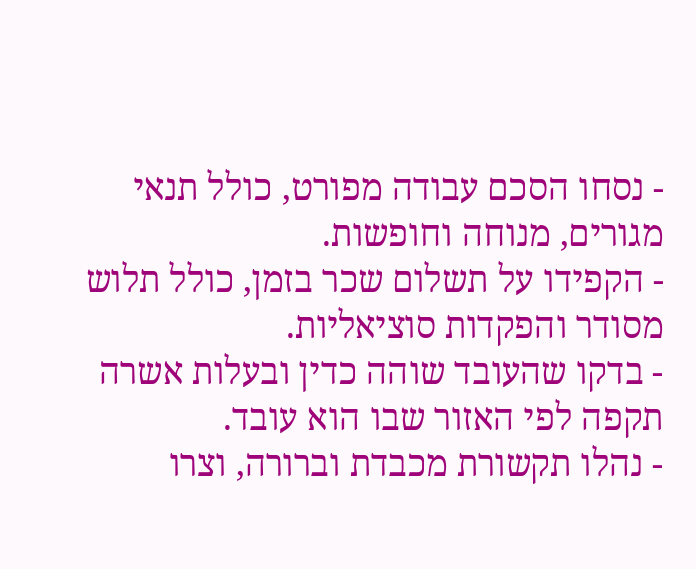- נסחו הסכם עבודה מפורט, כולל תנאי מגורים, מנוחה וחופשות.
- הקפידו על תשלום שכר בזמן, כולל תלוש מסודר והפקדות סוציאליות.
- בדקו שהעובד שוהה כדין ובעלות אשרה תקפה לפי האזור שבו הוא עובד.
- נהלו תקשורת מכבדת וברורה, וצרו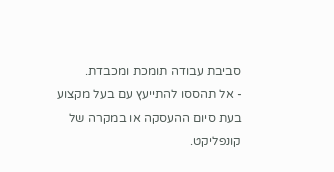סביבת עבודה תומכת ומכבדת.
- אל תהססו להתייעץ עם בעל מקצוע בעת סיום ההעסקה או במקרה של קונפליקט.